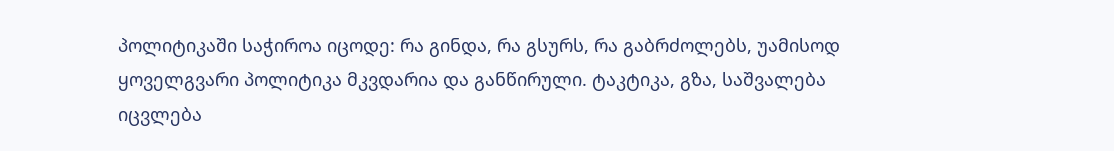პოლიტიკაში საჭიროა იცოდე: რა გინდა, რა გსურს, რა გაბრძოლებს, უამისოდ ყოველგვარი პოლიტიკა მკვდარია და განწირული. ტაკტიკა, გზა, საშვალება იცვლება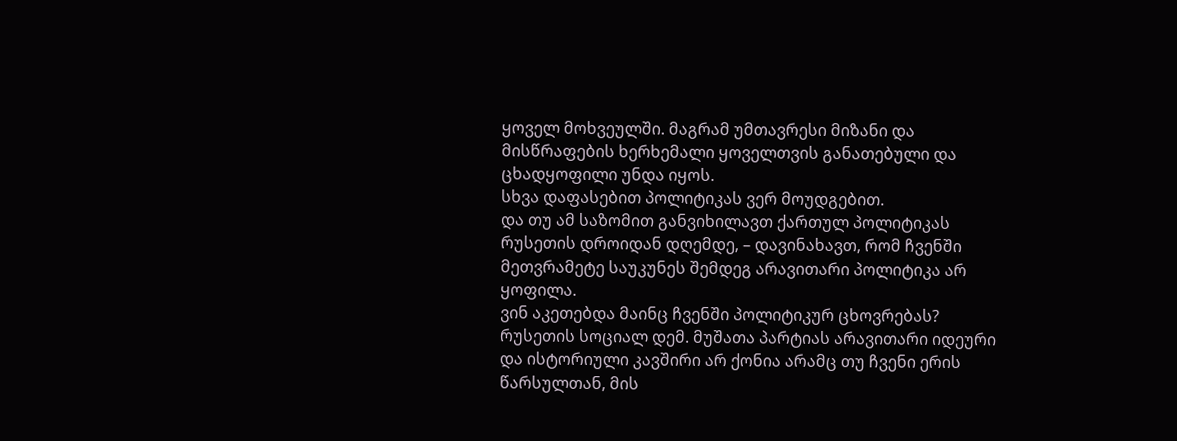ყოველ მოხვეულში. მაგრამ უმთავრესი მიზანი და მისწრაფების ხერხემალი ყოველთვის განათებული და ცხადყოფილი უნდა იყოს.
სხვა დაფასებით პოლიტიკას ვერ მოუდგებით.
და თუ ამ საზომით განვიხილავთ ქართულ პოლიტიკას რუსეთის დროიდან დღემდე, – დავინახავთ, რომ ჩვენში მეთვრამეტე საუკუნეს შემდეგ არავითარი პოლიტიკა არ ყოფილა.
ვინ აკეთებდა მაინც ჩვენში პოლიტიკურ ცხოვრებას?
რუსეთის სოციალ დემ. მუშათა პარტიას არავითარი იდეური და ისტორიული კავშირი არ ქონია არამც თუ ჩვენი ერის წარსულთან, მის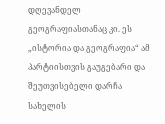დღევანდელ გეოგრაფიასთანაც კი. ეს „ისტორია და გეოგრაფია“ ამ პარტიისთვის გაუგებარი და შეუთვისებელი დარჩა სახელის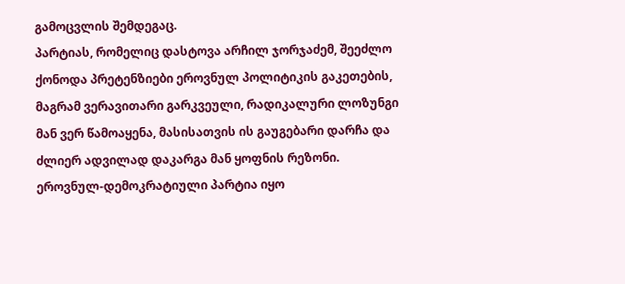გამოცვლის შემდეგაც.
პარტიას, რომელიც დასტოვა არჩილ ჯორჯაძემ, შეეძლო ქონოდა პრეტენზიები ეროვნულ პოლიტიკის გაკეთების, მაგრამ ვერავითარი გარკვეული, რადიკალური ლოზუნგი მან ვერ წამოაყენა, მასისათვის ის გაუგებარი დარჩა და ძლიერ ადვილად დაკარგა მან ყოფნის რეზონი.
ეროვნულ-დემოკრატიული პარტია იყო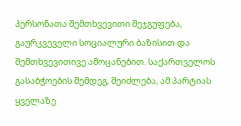პერსონათა შემთხვევითი შეჯგუფება, გაურკვეველი სოციალური ბაზისით და შემთხვევითივე ამოცანებით. საქართველოს გასაბჭოების შემდეგ, შეიძლება, ამ პარტიას ყველაზე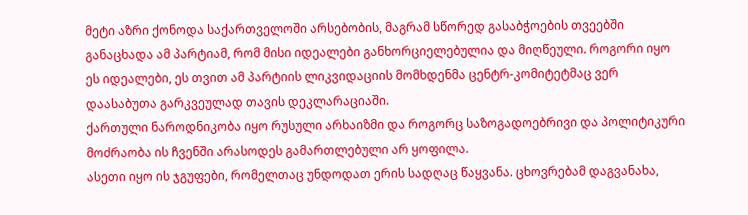მეტი აზრი ქონოდა საქართველოში არსებობის, მაგრამ სწორედ გასაბჭოების თვეებში განაცხადა ამ პარტიამ, რომ მისი იდეალები განხორციელებულია და მიღწეული. როგორი იყო ეს იდეალები, ეს თვით ამ პარტიის ლიკვიდაციის მომხდენმა ცენტრ-კომიტეტმაც ვერ დაასაბუთა გარკვეულად თავის დეკლარაციაში.
ქართული ნაროდნიკობა იყო რუსული არხაიზმი და როგორც საზოგადოებრივი და პოლიტიკური მოძრაობა ის ჩვენში არასოდეს გამართლებული არ ყოფილა.
ასეთი იყო ის ჯგუფები, რომელთაც უნდოდათ ერის სადღაც წაყვანა. ცხოვრებამ დაგვანახა,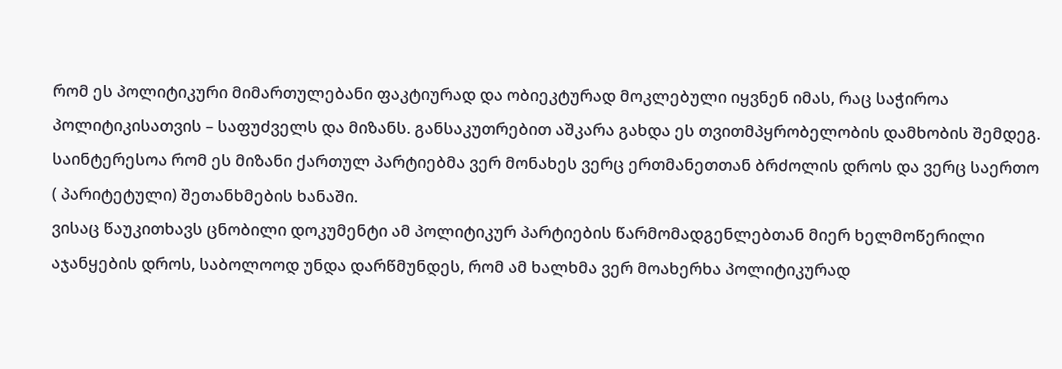რომ ეს პოლიტიკური მიმართულებანი ფაკტიურად და ობიეკტურად მოკლებული იყვნენ იმას, რაც საჭიროა პოლიტიკისათვის – საფუძველს და მიზანს. განსაკუთრებით აშკარა გახდა ეს თვითმპყრობელობის დამხობის შემდეგ.
საინტერესოა რომ ეს მიზანი ქართულ პარტიებმა ვერ მონახეს ვერც ერთმანეთთან ბრძოლის დროს და ვერც საერთო ( პარიტეტული) შეთანხმების ხანაში.
ვისაც წაუკითხავს ცნობილი დოკუმენტი ამ პოლიტიკურ პარტიების წარმომადგენლებთან მიერ ხელმოწერილი აჯანყების დროს, საბოლოოდ უნდა დარწმუნდეს, რომ ამ ხალხმა ვერ მოახერხა პოლიტიკურად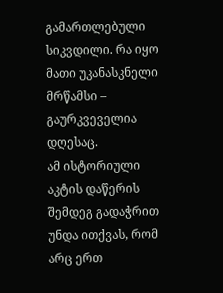გამართლებული სიკვდილი. რა იყო მათი უკანასკნელი მრწამსი – გაურკვეველია დღესაც.
ამ ისტორიული აკტის დაწერის შემდეგ გადაჭრით უნდა ითქვას, რომ არც ერთ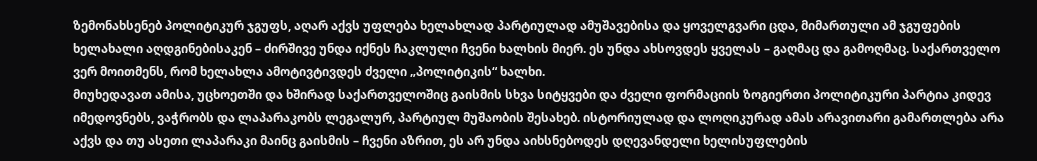ზემონახსენებ პოლიტიკურ ჯგუფს, აღარ აქვს უფლება ხელახლად პარტიულად ამუშავებისა და ყოველგვარი ცდა, მიმართული ამ ჯგუფების ხელახალი აღდგინებისაკენ – ძირშივე უნდა იქნეს ჩაკლული ჩვენი ხალხის მიერ. ეს უნდა ახსოვდეს ყველას – გაღმაც და გამოღმაც. საქართველო ვერ მოითმენს, რომ ხელახლა ამოტივტივდეს ძველი „პოლიტიკის“ ხალხი.
მიუხედავათ ამისა, უცხოეთში და ხშირად საქართველოშიც გაისმის სხვა სიტყვები და ძველი ფორმაციის ზოგიერთი პოლიტიკური პარტია კიდევ იმედოვნებს, ვაჭრობს და ლაპარაკობს ლეგალურ, პარტიულ მუშაობის შესახებ. ისტორიულად და ლოღიკურად ამას არავითარი გამართლება არა აქვს და თუ ასეთი ლაპარაკი მაინც გაისმის – ჩვენი აზრით, ეს არ უნდა აიხსნებოდეს დღევანდელი ხელისუფლების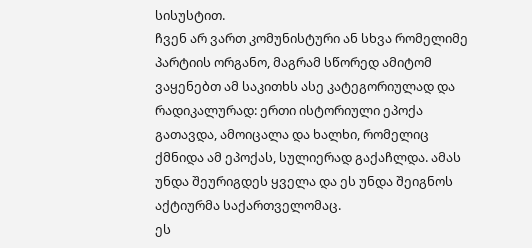სისუსტით.
ჩვენ არ ვართ კომუნისტური ან სხვა რომელიმე პარტიის ორგანო, მაგრამ სწორედ ამიტომ ვაყენებთ ამ საკითხს ასე კატეგორიულად და რადიკალურად: ერთი ისტორიული ეპოქა გათავდა, ამოიცალა და ხალხი, რომელიც ქმნიდა ამ ეპოქას, სულიერად გაქაჩლდა. ამას უნდა შეურიგდეს ყველა და ეს უნდა შეიგნოს აქტიურმა საქართველომაც.
ეს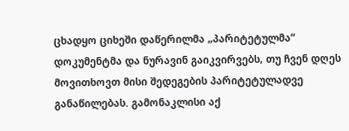ცხადყო ციხეში დაწერილმა „პარიტეტულმა“ დოკუმენტმა და ნურავინ გაიკვირვებს, თუ ჩვენ დღეს მოვითხოვთ მისი შედეგების პარიტეტულადვე განაწილებას. გამონაკლისი აქ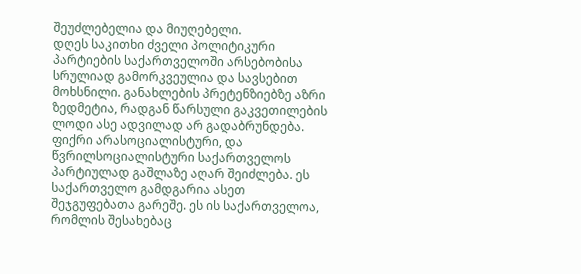შეუძლებელია და მიუღებელი.
დღეს საკითხი ძველი პოლიტიკური პარტიების საქართველოში არსებობისა სრულიად გამორკვეულია და სავსებით მოხსნილი. განახლების პრეტენზიებზე აზრი ზედმეტია, რადგან წარსული გაკვეთილების ლოდი ასე ადვილად არ გადაბრუნდება.
ფიქრი არასოციალისტური, და წვრილსოციალისტური საქართველოს პარტიულად გაშლაზე აღარ შეიძლება. ეს საქართველო გამდგარია ასეთ შეჯგუფებათა გარეშე. ეს ის საქართველოა, რომლის შესახებაც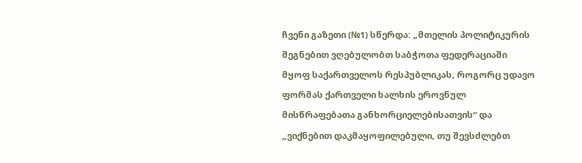ჩვენი გაზეთი (№1) სწერდა: „მთელის პოლიტიკურის შეგნებით ვღებულობთ საბჭოთა ფედერაციაში მყოფ საქართველოს რესპუბლიკას, როგორც უდავო ფორმას ქართველი ხალხის ეროვნულ მისწრაფებათა განხორციელებისათვის“ და „ვიქნებით დაკმაყოფილებული, თუ შევსძლებთ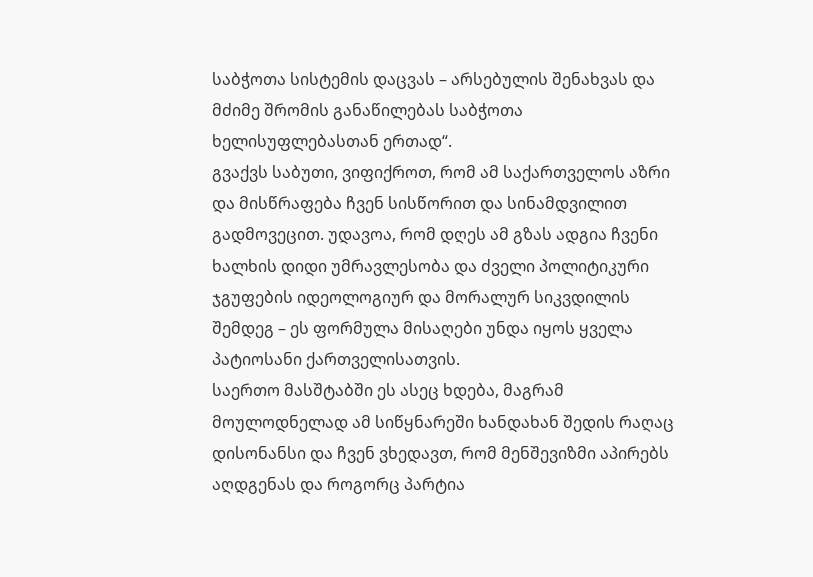საბჭოთა სისტემის დაცვას – არსებულის შენახვას და მძიმე შრომის განაწილებას საბჭოთა ხელისუფლებასთან ერთად“.
გვაქვს საბუთი, ვიფიქროთ, რომ ამ საქართველოს აზრი და მისწრაფება ჩვენ სისწორით და სინამდვილით გადმოვეცით. უდავოა, რომ დღეს ამ გზას ადგია ჩვენი ხალხის დიდი უმრავლესობა და ძველი პოლიტიკური ჯგუფების იდეოლოგიურ და მორალურ სიკვდილის შემდეგ – ეს ფორმულა მისაღები უნდა იყოს ყველა პატიოსანი ქართველისათვის.
საერთო მასშტაბში ეს ასეც ხდება, მაგრამ მოულოდნელად ამ სიწყნარეში ხანდახან შედის რაღაც დისონანსი და ჩვენ ვხედავთ, რომ მენშევიზმი აპირებს აღდგენას და როგორც პარტია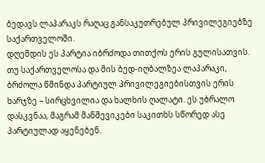ბედავს ლაპარაკს რაღაც განსაკუთრებულ პრივილეგიებზე საქართველოში.
დღემდის ეს პარტია იბრძოდა თითქოს ერის გულისათვის. თუ საქართველოსა და მის ბედ-იღბალზეა ლაპარაკი, ბრძოლა წმინდა პარტიულ პრივილეგიებისთვის ერის ხარჯზე – სირცხვილია და ხალხის ღალატი. ეს უბრალო დასკვნაა, მაგრამ მანშევიკები საკითხს სწორედ ასე პარტიულად აყენებენ.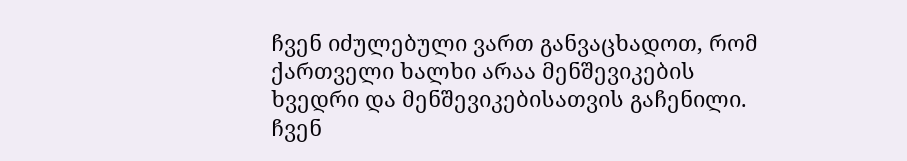ჩვენ იძულებული ვართ განვაცხადოთ, რომ ქართველი ხალხი არაა მენშევიკების ხვედრი და მენშევიკებისათვის გაჩენილი. ჩვენ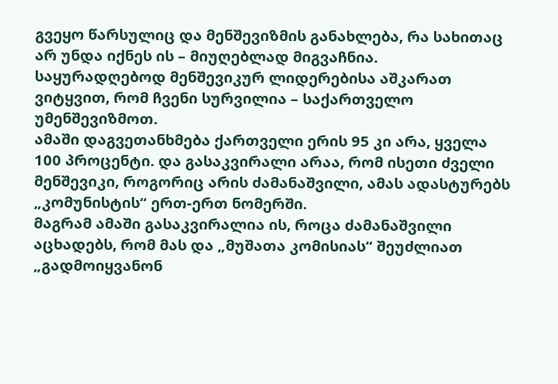გვეყო წარსულიც და მენშევიზმის განახლება, რა სახითაც არ უნდა იქნეს ის – მიუღებლად მიგვაჩნია. საყურადღებოდ მენშევიკურ ლიდერებისა აშკარათ ვიტყვით, რომ ჩვენი სურვილია – საქართველო უმენშევიზმოთ.
ამაში დაგვეთანხმება ქართველი ერის 95 კი არა, ყველა 100 პროცენტი. და გასაკვირალი არაა, რომ ისეთი ძველი მენშევიკი, როგორიც არის ძამანაშვილი, ამას ადასტურებს „კომუნისტის“ ერთ-ერთ ნომერში.
მაგრამ ამაში გასაკვირალია ის, როცა ძამანაშვილი აცხადებს, რომ მას და „მუშათა კომისიას“ შეუძლიათ „გადმოიყვანონ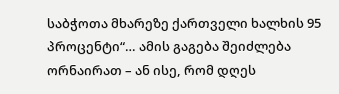საბჭოთა მხარეზე ქართველი ხალხის 95 პროცენტი“… ამის გაგება შეიძლება ორნაირათ – ან ისე, რომ დღეს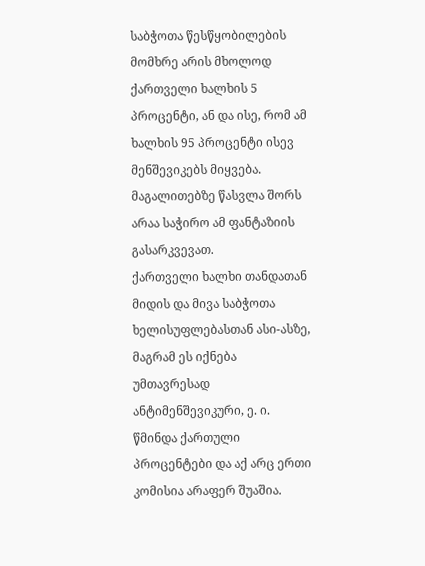საბჭოთა წესწყობილების მომხრე არის მხოლოდ ქართველი ხალხის 5 პროცენტი, ან და ისე, რომ ამ ხალხის 95 პროცენტი ისევ მენშევიკებს მიყვება. მაგალითებზე წასვლა შორს არაა საჭირო ამ ფანტაზიის გასარკვევათ.
ქართველი ხალხი თანდათან მიდის და მივა საბჭოთა ხელისუფლებასთან ასი-ასზე, მაგრამ ეს იქნება უმთავრესად ანტიმენშევიკური, ე. ი. წმინდა ქართული პროცენტები და აქ არც ერთი კომისია არაფერ შუაშია.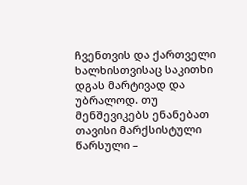ჩვენთვის და ქართველი ხალხისთვისაც საკითხი დგას მარტივად და უბრალოდ. თუ მენშევიკებს ენანებათ თავისი მარქსისტული წარსული –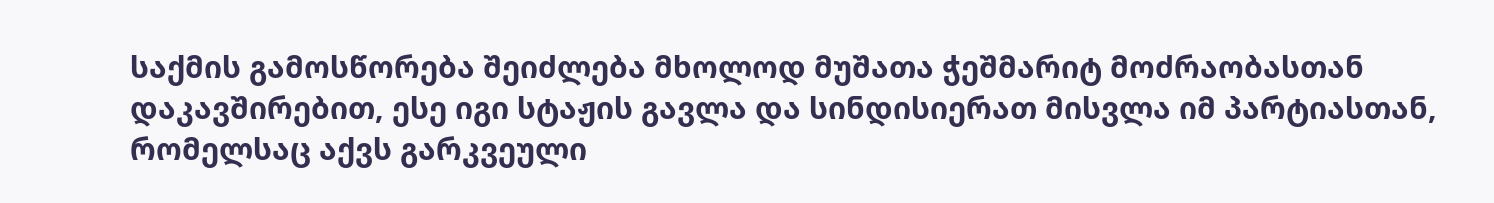საქმის გამოსწორება შეიძლება მხოლოდ მუშათა ჭეშმარიტ მოძრაობასთან დაკავშირებით, ესე იგი სტაჟის გავლა და სინდისიერათ მისვლა იმ პარტიასთან, რომელსაც აქვს გარკვეული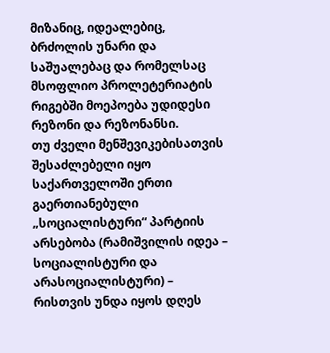მიზანიც, იდეალებიც, ბრძოლის უნარი და საშუალებაც და რომელსაც მსოფლიო პროლეტერიატის რიგებში მოეპოება უდიდესი რეზონი და რეზონანსი.
თუ ძველი მენშევიკებისათვის შესაძლებელი იყო საქართველოში ერთი გაერთიანებული „სოციალისტური“ პარტიის არსებობა (რამიშვილის იდეა – სოციალისტური და არასოციალისტური) – რისთვის უნდა იყოს დღეს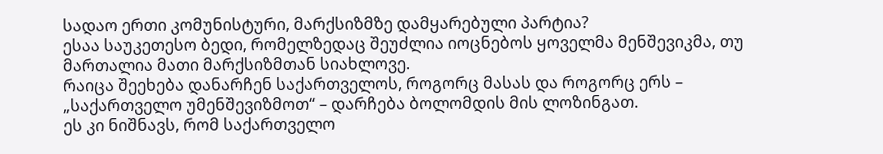სადაო ერთი კომუნისტური, მარქსიზმზე დამყარებული პარტია?
ესაა საუკეთესო ბედი, რომელზედაც შეუძლია იოცნებოს ყოველმა მენშევიკმა, თუ მართალია მათი მარქსიზმთან სიახლოვე.
რაიცა შეეხება დანარჩენ საქართველოს, როგორც მასას და როგორც ერს – „საქართველო უმენშევიზმოთ“ – დარჩება ბოლომდის მის ლოზინგათ.
ეს კი ნიშნავს, რომ საქართველო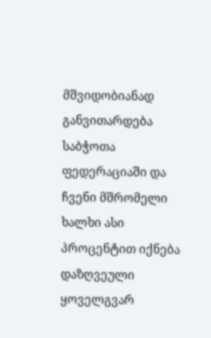მშვიდობიანად განვითარდება საბჭოთა ფედერაციაში და ჩვენი მშრომელი ხალხი ასი პროცენტით იქნება დაზღვეული ყოველგვარ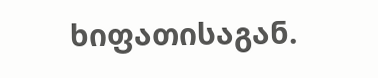ხიფათისაგან.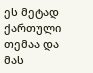ეს მეტად ქართული თემაა და მას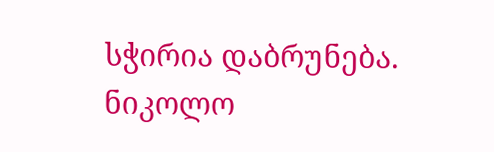სჭირია დაბრუნება.
ნიკოლო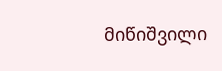მიწიშვილი